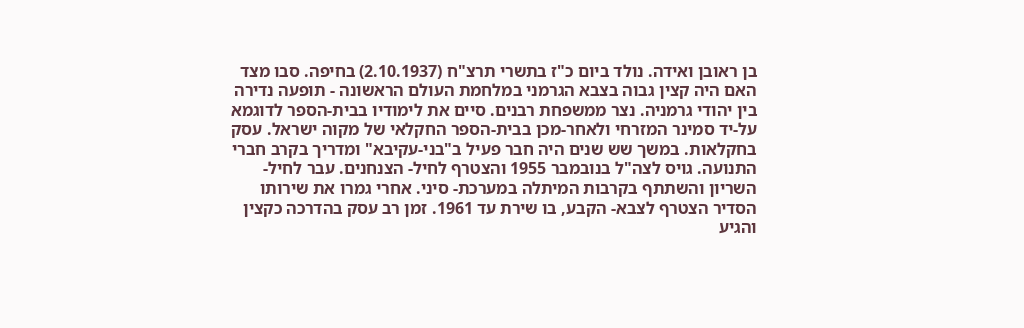בן ראובן ואידה. נולד ביום כ"ז בתשרי תרצ"ח (2.10.1937) בחיפה. סבו מצד האם היה קצין גבוה בצבא הגרמני במלחמת העולם הראשונה - תופעה נדירה בין יהודי גרמניה. נצר ממשפחת רבנים. סיים את לימודיו בבית-הספר לדוגמא על-יד סמינר המזרחי ולאחר-מכן בבית-הספר החקלאי של מקוה ישראל. עסק בחקלאות. במשך שש שנים היה חבר פעיל ב"בני-עקיבא" ומדריך בקרב חברי התנועה. גויס לצה"ל בנובמבר 1955 והצטרף לחיל- הצנחנים. עבר לחיל-השריון והשתתף בקרבות המיתלה במערכת- סיני. אחרי גמרו את שירותו הסדיר הצטרף לצבא- הקבע, בו שירת עד 1961. זמן רב עסק בהדרכה כקצין והגיע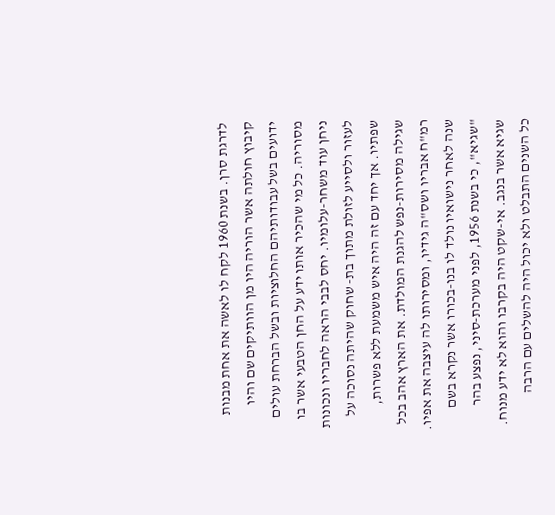לדרגת סרן. בשנת 1960 לקח לו לאשה את אחת מבנות קיבוץ חולתה אשר הוריה היו מן הוותיקים שם והיו ידועים בשל עבודותיהם החלוציות ובשל הברחת עולים מסוריה. כל מי שהכיר אותו ידע על החן הטבעי אשר בו ניחן עוד משחר-עלומיו. יחס לבבי הראה לחבריו ונכונות לעזור ולסייע לזולת מתוך בת- שחוק שהיתה נסוכה על שפתיו. אך יחד עם זה היה איש משמעת ללא פשרות, שגילה מסירות-נפש להגנת המולדת. את הארץ אהב בכל רמ"ח אבריו ושס"ה גידיו, ומסירותו לה עיצבה את אפיו. שנה לאחר נישואיו נולד לו בנו-בכורו אשר נקרא בשם "שגיא", כי בשנת 1956, לפני מערכת-סיני, נפצע בהר שגיא אשר בנגב. אי-שקט היה בקרבו והוא לא ידע מנוח. כל השנים התבלט ולא יכול היה להשלים עם הרבה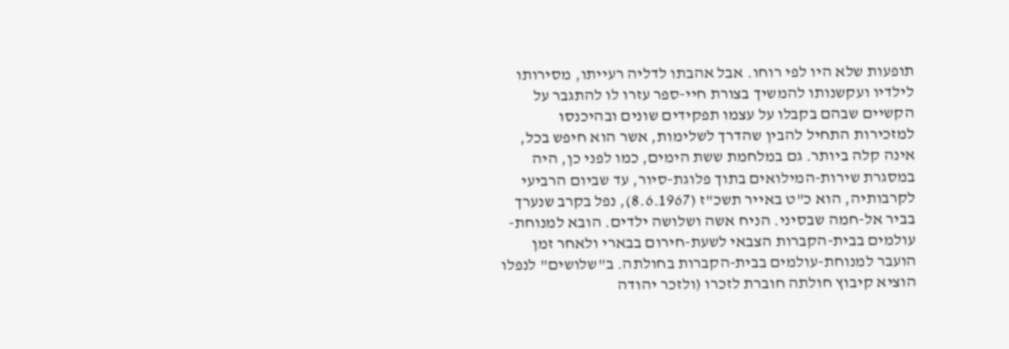תופעות שלא היו לפי רוחו. אבל אהבתו לדליה רעייתו, מסירותו לילדיו ועקשנותו להמשיך בצורת חיי-ספר עזרו לו להתגבר על הקשיים שבהם בקבלו על עצמו תפקידים שונים ובהיכנסו למזכירות התחיל להבין שהדרך לשלימות, אשר הוא חיפש בכל, אינה קלה ביותר. גם במלחמת ששת הימים, כמו לפני כן, היה במסגרת שירות-המילואים בתוך פלוגת-סיור, עד שביום הרביעי לקרבותיה, הוא כ"ט באייר תשכ"ז (8.6.1967), נפל בקרב שנערך בביר אל-חמה שבסיני. הניח אשה ושלושה ילדים. הובא למנוחת-עולמים בבית-הקברות הצבאי לשעת-חירום בבארי ולאחר זמן הועבר למנוחת-עולמים בבית-הקברות בחולתה. ב"שלושים" לנפלו הוציא קיבוץ חולתה חוברת לזכרו (ולזכר יהודה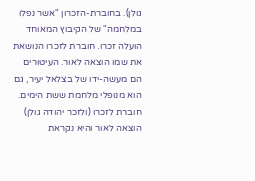גולן). בחוברת-הזכרון "אשר נפלו במלחמה" של הקיבוץ המאוחד הועלה זכרו. חוברת לזכרו הנושאת את שמו הוצאה לאור. העיטורים הם מעשה-ידו של בצלאל יעיר, גם הוא מנופלי מלחמת ששת הימים. חוברת לזכרו (ולזכר יהודה גולן) הוצאה לאור והיא נקראת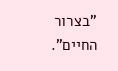"בצרור החיים".